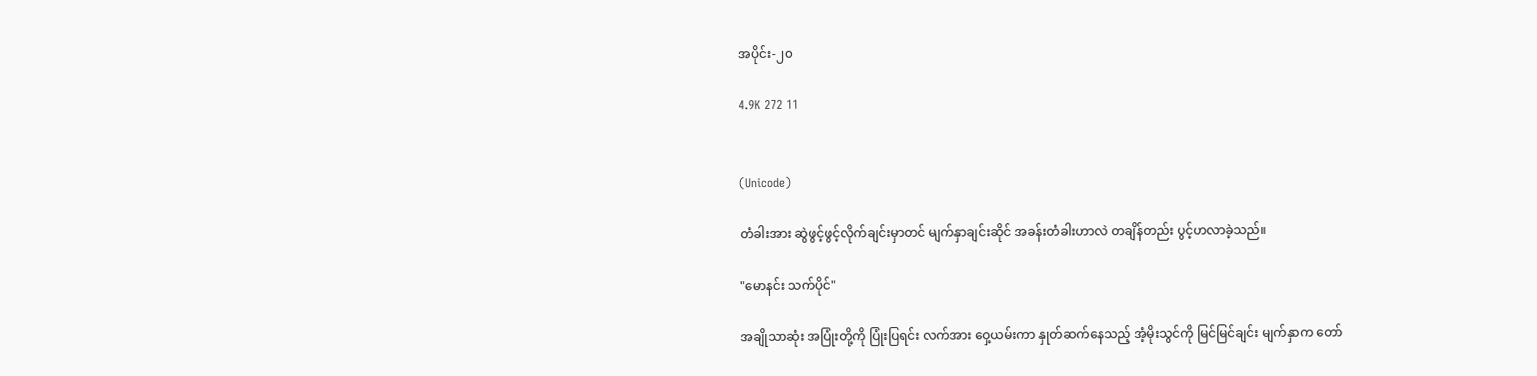အပိုင်း-၂၀

4.9K 272 11


(Unicode)

တံခါးအား ဆွဲဖွင့်ဖွင့်လိုက်ချင်းမှာတင် မျက်နှာချင်းဆိုင် အခန်းတံခါးဟာလဲ တချိန်တည်း ပွင့်ဟလာခဲ့သည်။

"မောနင်း သက်ပိုင်"

အချိုသာဆုံး အပြုံးတို့ကို ပြုံးပြရင်း လက်အား ဝှေ့ယမ်းကာ နှုတ်ဆက်နေသည့် အံ့မိုးသွင်ကို မြင်မြင်ချင်း မျက်နှာက တော်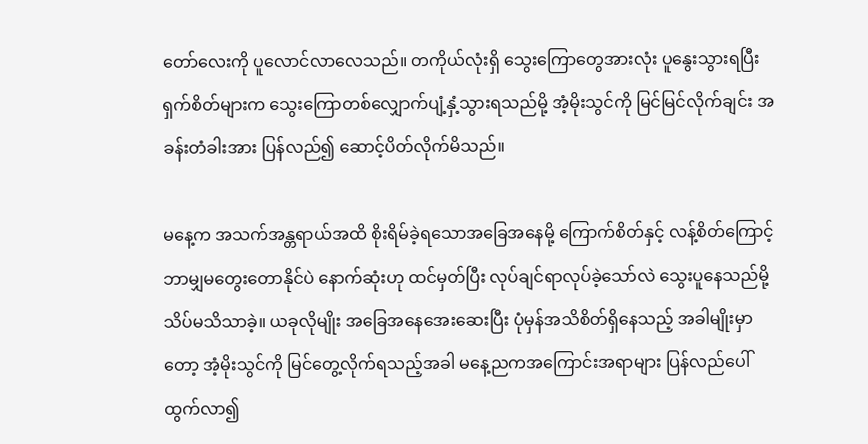တော်လေးကို ပူလောင်လာလေသည်။ တကိုယ်လုံးရှိ သွေးကြောတွေအားလုံး ပူနွေးသွားရပြီး ရှက်စိတ်များက သွေးကြောတစ်လျှောက်ပျံ့နှံ့သွားရသည်မို့ အံ့မိုးသွင်ကို မြင်မြင်လိုက်ချင်း အခန်းတံခါးအား ပြန်လည်၍ ဆောင့်ပိတ်လိုက်မိသည်။

မနေ့က အသက်အန္တရာယ်အထိ စိုးရိမ်ခဲ့ရသောအခြေအနေမို့ ကြောက်စိတ်နှင့် လန့်စိတ်ကြောင့် ဘာမျှမတွေးတောနိုင်ပဲ နောက်ဆုံးဟု ထင်မှတ်ပြီး လုပ်ချင်ရာလုပ်ခဲ့သော်လဲ သွေးပူနေသည်မို့ သိပ်မသိသာခဲ့။ ယခုလိုမျိုး အခြေအနေအေးဆေးပြီး ပုံမှန်အသိစိတ်ရှိနေသည့် အခါမျိုးမှာတော့ အံ့မိုးသွင်ကို မြင်တွေ့လိုက်ရသည့်အခါ မနေ့ညကအကြောင်းအရာများ ပြန်လည်ပေါ်ထွက်လာ၍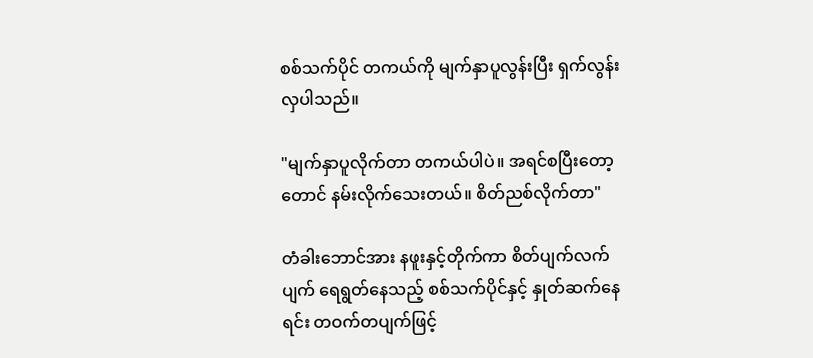စစ်သက်ပိုင် တကယ်ကို မျက်နှာပူလွန်းပြီး ရှက်လွန်းလှပါသည်။

"မျက်နှာပူလိုက်တာ တကယ်ပါပဲ။ အရင်စပြီးတော့တောင် နမ်းလိုက်သေးတယ်။ စိတ်ညစ်လိုက်တာ"

တံခါးဘောင်အား နဖူးနှင့်တိုက်ကာ စိတ်ပျက်လက်ပျက် ရေရွတ်နေသည့် စစ်သက်ပိုင်နှင့် နှုတ်ဆက်နေရင်း တဝက်တပျက်ဖြင့်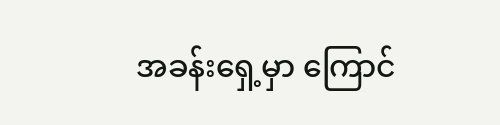အခန်းရှေ့မှာ ကြောင်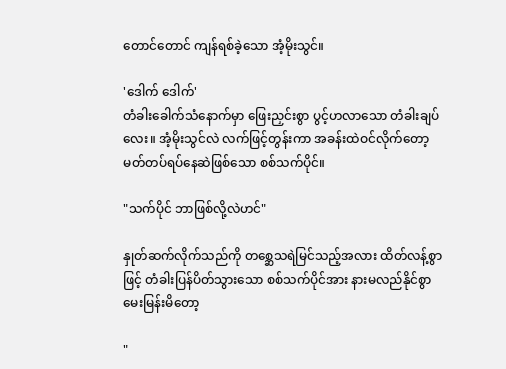တောင်တောင် ကျန်ရစ်ခဲ့သော အံ့မိုးသွင်။

'ဒေါက် ဒေါက်'
တံခါးခေါက်သံနောက်မှာ ဖြေးညှင်းစွာ ပွင့်ဟလာသော တံခါးချပ်လေး။ အံ့မိုးသွင်လဲ လက်ဖြင့်တွန်းကာ အခန်းထဲဝင်လိုက်တော့ မတ်တပ်ရပ်နေဆဲဖြစ်သော စစ်သက်ပိုင်။

"သက်ပိုင် ဘာဖြစ်လို့လဲဟင်"

နှုတ်ဆက်လိုက်သည်ကို တစ္ဆေသရဲမြင်သည့်အလား ထိတ်လန့်စွာဖြင့် တံခါးပြန်ပိတ်သွားသော စစ်သက်ပိုင်အား နားမလည်နိုင်စွာ မေးမြန်းမိတော့

"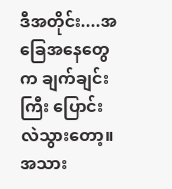ဒီအတိုင်း....အခြေအနေတွေက ချက်ချင်းကြီး ပြောင်းလဲသွားတော့။ အသား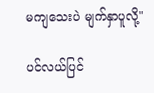မကျသေးပဲ မျက်နှာပူလို့"

ပင်လယ်ပြင်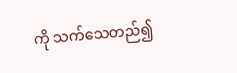ကို သက်သေတည်၍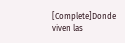[Complete]Donde viven las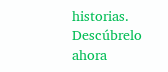historias. Descúbrelo ahora